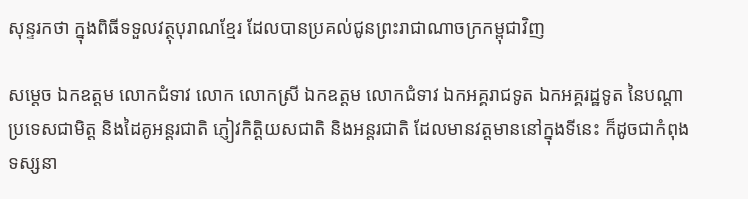សុន្ទរកថា ក្នុងពិធីទទួលវត្ថុបុរាណខ្មែរ ដែលបានប្រគល់ជូនព្រះរាជាណាចក្រកម្ពុជាវិញ

សម្តេច ឯកឧត្តម លោកជំទាវ លោក លោកស្រី ឯកឧត្តម លោកជំទាវ ឯកអគ្គរាជទូត ឯកអគ្គរដ្ឋទូត នៃបណ្តាប្រទេសជាមិត្ត និងដៃគូអន្តរជាតិ ភ្ញៀវកិត្តិយសជាតិ និងអន្តរជាតិ ដែលមានវត្តមាននៅក្នុងទីនេះ ក៏ដូចជាកំពុងទស្សនា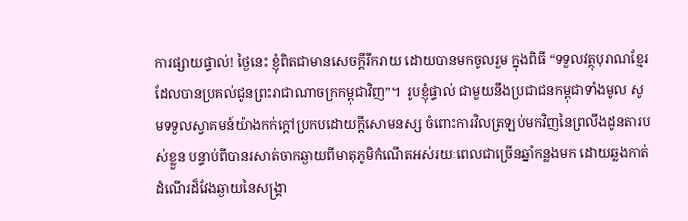ការផ្សាយផ្ទាល់! ថ្ងៃនេះ ខ្ញុំពិតជាមានសេចក្តីរីករាយ ដោយបានមកចូលរួម ក្នុងពិធី “ទទួលវត្ថុបុរាណខ្មែរដែលបានប្រគល់ជូនព្រះរាជាណាចក្រកម្ពុជាវិញ”។  រូបខ្ញុំផ្ទាល់ ជាមួយនឹងប្រជាជនកម្ពុជាទាំងមូល សូមទទួលស្វាគមន៍យ៉ាងកក់ក្តៅប្រកបដោយក្តីសោមនស្ស ចំពោះការវិលត្រឡប់មកវិញនៃព្រលឹងដូនតារបស់ខ្លួន បន្ទាប់ពីបានរសាត់ចាកឆ្ងាយពីមាតុភូមិកំណើតអស់រយៈពេលជាច្រើនឆ្នាំកន្លងមក ដោយឆ្លងកាត់ដំណើរដ៏វែងឆ្ងាយនៃសង្រ្គា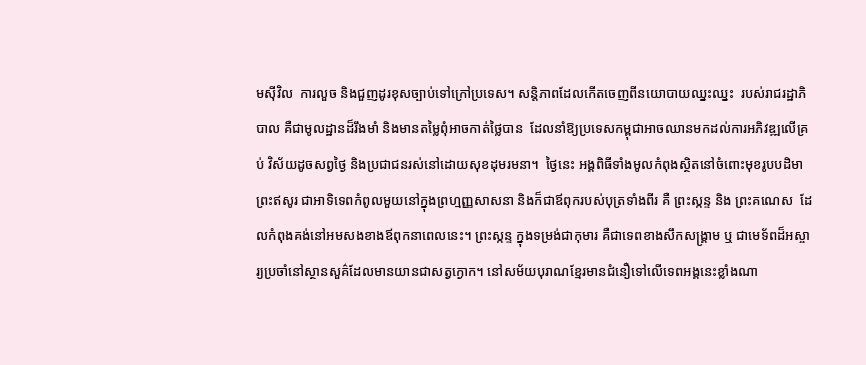មស៊ីវិល  ការលួច និងជួញដូរខុសច្បាប់ទៅក្រៅប្រទេស។ សន្តិភាពដែលកើតចេញពីនយោបាយឈ្នះឈ្នះ  របស់រាជរដ្ឋាភិបាល គឺជាមូលដ្ឋានដ៏រឹងមាំ និងមានតម្លៃពុំអាចកាត់ថ្លៃបាន  ដែលនាំឱ្យប្រទេសកម្ពុជាអាចឈានមកដល់ការអភិវឌ្ឍលើគ្រប់ វិស័យដូចសព្វថ្ងៃ និងប្រជាជនរស់នៅដោយសុខដុមរមនា។  ថ្ងៃនេះ អង្គពិធីទាំងមូលកំពុងស្ថិតនៅចំពោះមុខរូបបដិមាព្រះឥសូរ ជាអាទិទេពកំពូលមួយនៅក្នុងព្រហ្មញ្ញសាសនា និងក៏ជាឪពុករបស់បុត្រទាំងពីរ គឺ ព្រះស្កន្ទ និង ព្រះគណេស  ដែលកំពុងគង់នៅអមសងខាងឪពុកនាពេលនេះ។ ព្រះស្កន្ទ ក្នុងទម្រង់ជាកុមារ គឺជាទេពខាងសឹកសង្គ្រាម ឬ ជាមេទ័ពដ៏អស្ចារ្យប្រចាំនៅស្ថានសួគ៌ដែលមានយានជាសត្វក្ងោក។ នៅសម័យបុរាណខ្មែរមានជំនឿទៅលើទេពអង្គនេះខ្លាំងណា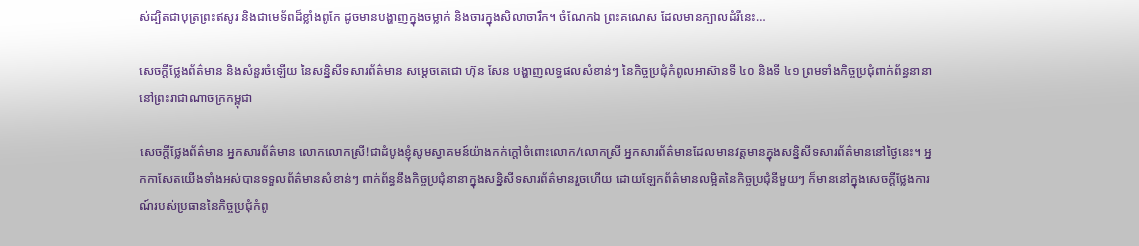ស់ដ្បិតជាបុត្រព្រះឥសូរ និងជាមេទ័ពដ៏ខ្លាំងពូកែ ដូចមានបង្ហាញក្នុងចម្លាក់ និងចារក្នុងសិលាចារឹក។ ចំណែកឯ ព្រះគណេស ដែលមានក្បាលដំរីនេះ…

សេចក្តីថ្លែងព័ត៌មាន និងសំនួរចំឡើយ នៃសន្និសីទសារព័ត៌មាន សម្តេចតេជោ ហ៊ុន សែន បង្ហាញលទ្ធផលសំខាន់ៗ នៃកិច្ចប្រជុំកំពូលអាស៊ានទី ៤០ និងទី ៤១ ព្រមទាំងកិច្ចប្រជុំពាក់ព័ន្ធនានា នៅព្រះរាជាណាចក្រកម្ពុជា

សេចក្តីថ្លែងព័ត៌មាន អ្នកសារព័ត៌មាន លោកលោកស្រី!ជាដំបូងខ្ញុំសូមស្វាគមន៍យ៉ាងកក់ក្ដៅចំពោះលោក/លោកស្រី អ្នកសារព័ត៌មានដែលមានវត្តមានក្នុងសន្និសីទសារព័ត៌មាននៅថ្ងៃនេះ។ អ្នកកាសែតយើងទាំងអស់បានទទួលព័ត៌មានសំខាន់ៗ ពាក់ព័ន្ធនឹងកិច្ចប្រជុំនានាក្នុងសន្និសីទសារព័ត៌មានរួចហើយ ដោយឡែកព័ត៌មានលម្អិតនៃកិច្ចប្រជុំនីមួយៗ ក៏មាននៅក្នុងសេចក្ដីថ្លែងការណ៍របស់ប្រធាននៃកិច្ចប្រជុំកំពូ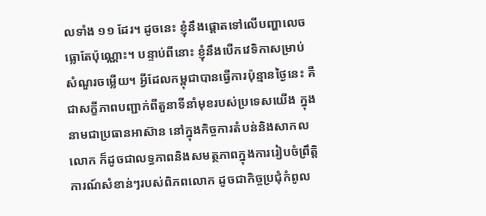លទាំង ១១ ដែរ។ ដូចនេះ ខ្ញុំនឹងផ្ដោតទៅលើបញ្ហាលេចធ្លោតែប៉ុណ្ណោះ។ បន្ទាប់ពីនោះ ខ្ញុំនឹងបើកវេទិកាសម្រាប់សំណួរចម្លើយ។ អ្វីដែលកម្ពុជាបានធ្វើការប៉ុន្មានថ្ងៃនេះ គឺជាសក្ខីភាពបញ្ជាក់ពីតួនាទីនាំមុខរបស់ប្រទេសយើង ក្នុងនាមជាប្រធានអាស៊ាន នៅក្នុងកិច្ចការតំបន់និងសាកលលោក ក៏ដូចជាលទ្ធភាពនិងសមត្ថភាពក្នុងការរៀបចំព្រឹត្តិការណ៍សំខាន់ៗរបស់ពិភពលោក ដូចជាកិច្ចប្រជុំកំពូល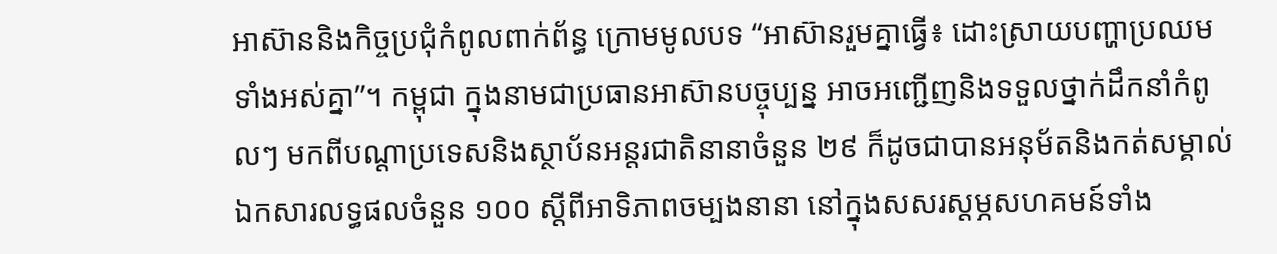អាស៊ាននិងកិច្ចប្រជុំកំពូលពាក់ព័ន្ធ ក្រោមមូលបទ “អាស៊ានរួមគ្នាធ្វើ៖ ដោះស្រាយបញ្ហាប្រឈមទាំងអស់គ្នា”។ កម្ពុជា ក្នុងនាមជាប្រធានអាស៊ានបច្ចុប្បន្ន អាចអញ្ជើញនិងទទួលថ្នាក់ដឹកនាំកំពូលៗ មកពីបណ្ដាប្រទេសនិងស្ថាប័នអន្តរជាតិនានាចំនួន ២៩ ក៏ដូចជាបានអនុម័តនិងកត់សម្គាល់ឯកសារលទ្ធផលចំនួន ១០០ ស្ដីពីអាទិភាពចម្បងនានា នៅក្នុងសសរស្ដម្ភសហគមន៍ទាំង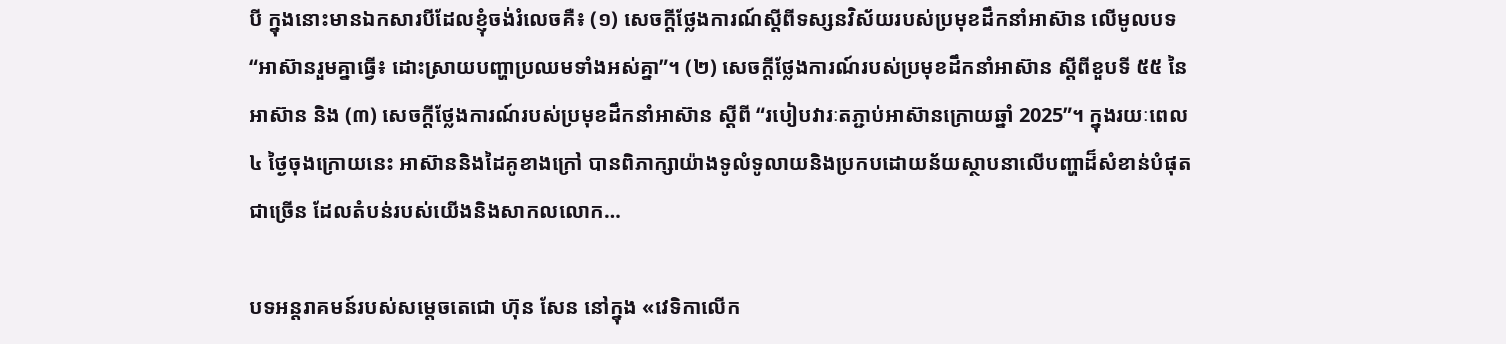បី ក្នុងនោះមានឯកសារបីដែលខ្ញុំចង់រំលេចគឺ៖ (១) សេចក្ដីថ្លែងការណ៍ស្ដីពីទស្សនវិស័យរបស់ប្រមុខដឹកនាំអាស៊ាន លើមូលបទ “អាស៊ានរួមគ្នាធ្វើ៖ ដោះស្រាយបញ្ហាប្រឈមទាំងអស់គ្នា”។ (២) សេចក្ដីថ្លែងការណ៍របស់ប្រមុខដឹកនាំអាស៊ាន ស្ដីពីខួបទី ៥៥ នៃអាស៊ាន និង (៣) សេចក្ដីថ្លែងការណ៍របស់ប្រមុខដឹកនាំអាស៊ាន ស្ដីពី “របៀបវារៈតភ្ជាប់អាស៊ានក្រោយឆ្នាំ 2025”។ ក្នុងរយៈពេល ៤ ថ្ងៃចុងក្រោយនេះ អាស៊ាននិងដៃគូខាងក្រៅ បានពិភាក្សាយ៉ាងទូលំទូលាយនិងប្រកបដោយន័យស្ថាបនាលើបញ្ហាដ៏សំខាន់បំផុតជាច្រើន ដែលតំបន់របស់យើងនិងសាកលលោក…

បទអន្តរាគមន៍របស់សម្តេចតេជោ ហ៊ុន សែន នៅក្នុង «វេទិកាលើក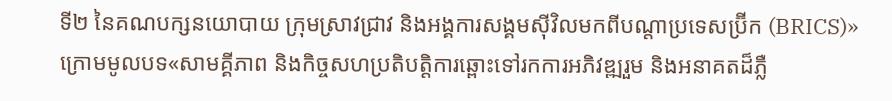ទី២ នៃគណបក្សនយោបាយ ក្រុមស្រាវជ្រាវ និងអង្គការសង្គមស៊ីវិលមកពីបណ្តាប្រទេសប្រ៊ីក (BRICS)» ក្រោមមូលបទ«សាមគ្គីភាព និងកិច្ចសហប្រតិបត្តិការឆ្ពោះទៅរកការអភិវឌ្ឍរួម និងអនាគតដ៏ភ្លឺ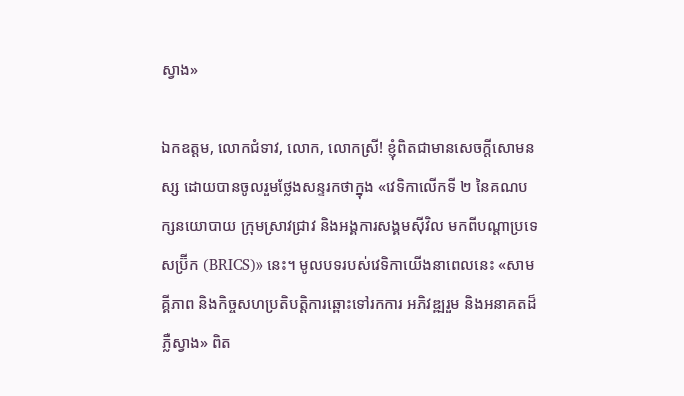ស្វាង»

ឯកឧត្តម, លោកជំទាវ, លោក, លោកស្រី! ខ្ញុំពិតជាមានសេចក្តីសោមនស្ស ដោយបានចូលរួមថ្លែងសន្ទរកថាក្នុង «វេទិកាលើកទី ២ នៃគណបក្សនយោបាយ ក្រុមស្រាវជ្រាវ និងអង្គការសង្គមស៊ីវិល មកពីបណ្តាប្រទេសប្រ៊ីក (BRICS)» នេះ។ មូលបទរបស់វេទិកាយើងនាពេលនេះ «សាមគ្គីភាព និងកិច្ចសហប្រតិបត្តិការឆ្ពោះទៅរកការ អភិវឌ្ឍរួម និងអនាគតដ៏ភ្លឺស្វាង» ពិត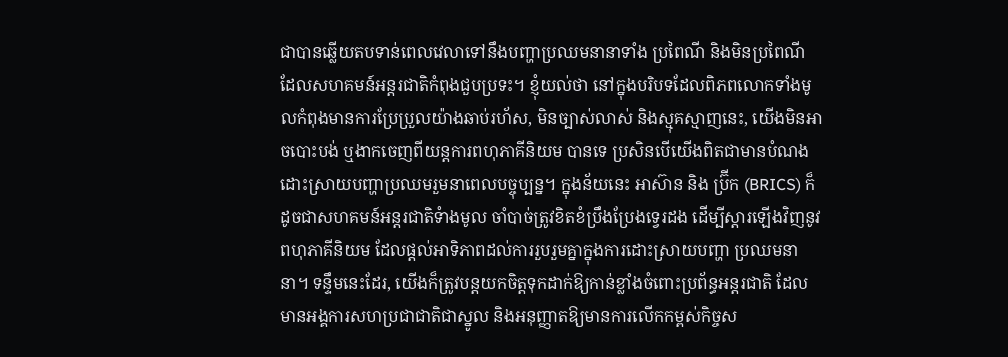ជាបានឆ្លើយតបទាន់ពេលវេលាទៅនឹងបញ្ហាប្រឈមនានាទាំង ប្រពៃណី និងមិនប្រពៃណី ដែលសហគមន៍អន្តរជាតិកំពុងជួបប្រទះ។ ខ្ញុំយល់ថា នៅក្នុងបរិបទដែលពិភពលោកទាំងមូលកំពុងមានការប្រែប្រួលយ៉ាងឆាប់រហ័ស, មិនច្បាស់លាស់ និងស្មុគស្មាញនេះ, យើងមិនអាចបោះបង់ ឬងាកចេញពីយន្តការពហុភាគីនិយម បានទេ ប្រសិនបើយើងពិតជាមានបំណងដោះស្រាយបញ្ហាប្រឈមរួមនាពេលបច្ចុប្បន្ន។ ក្នុងន័យនេះ អាស៊ាន និង ប្រ៊ីក (BRICS) ក៏ដូចជាសហគមន៍អន្តរជាតិទំាងមូល ចាំបាច់ត្រូវខិតខំប្រឹងប្រែងទ្វេរដង ដើម្បីស្តារឡើងវិញនូវពហុភាគីនិយម ដែលផ្តល់អាទិភាពដល់ការរួបរួមគ្នាក្នុងការដោះស្រាយបញ្ហា ប្រឈមនានា។ ទន្ទឹមនេះដែរ, យើងក៏ត្រូវបន្តយកចិត្តទុកដាក់ឱ្យកាន់ខ្លាំងចំពោះប្រព័ន្ធអន្តរជាតិ ដែល មានអង្គការសហប្រជាជាតិជាស្នូល និងអនុញ្ញាតឱ្យមានការលើកកម្ពស់កិច្ចស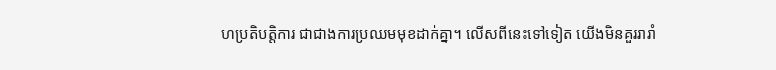ហប្រតិបត្តិការ ជាជាងការប្រឈមមុខដាក់គ្នា។ លើសពីនេះទៅទៀត យើងមិនគួររារាំ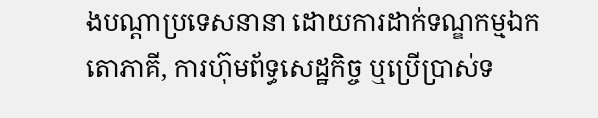ងបណ្តាប្រទេសនានា ដោយការដាក់ទណ្ឌកម្មឯកតោភាគី, ការហ៊ុមព័ទ្ធសេដ្ឋកិច្ច ឬប្រើប្រាស់ទ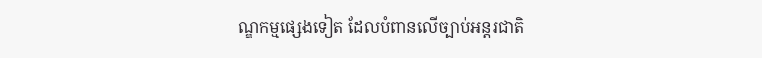ណ្ឌកម្មផ្សេងទៀត ដែលបំពានលើច្បាប់អន្តរជាតិ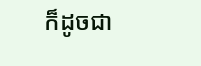ក៏ដូចជា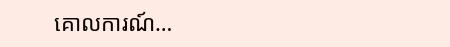គោលការណ៍…